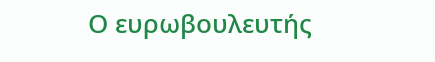Ο ευρωβουλευτής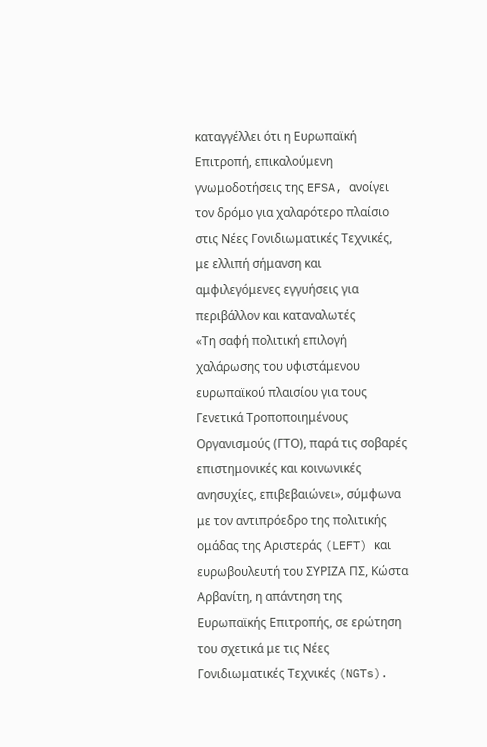καταγγέλλει ότι η Ευρωπαϊκή Επιτροπή, επικαλούμενη γνωμοδοτήσεις της EFSA, ανοίγει τον δρόμο για χαλαρότερο πλαίσιο στις Νέες Γονιδιωματικές Τεχνικές, με ελλιπή σήμανση και αμφιλεγόμενες εγγυήσεις για περιβάλλον και καταναλωτές
«Τη σαφή πολιτική επιλογή χαλάρωσης του υφιστάμενου ευρωπαϊκού πλαισίου για τους Γενετικά Τροποποιημένους Οργανισμούς (ΓΤΟ), παρά τις σοβαρές επιστημονικές και κοινωνικές ανησυχίες, επιβεβαιώνει», σύμφωνα με τον αντιπρόεδρο της πολιτικής ομάδας της Αριστεράς (LEFT) και ευρωβουλευτή του ΣΥΡΙΖΑ ΠΣ, Κώστα Αρβανίτη, η απάντηση της Ευρωπαϊκής Επιτροπής, σε ερώτηση του σχετικά με τις Νέες Γονιδιωματικές Τεχνικές (NGTs).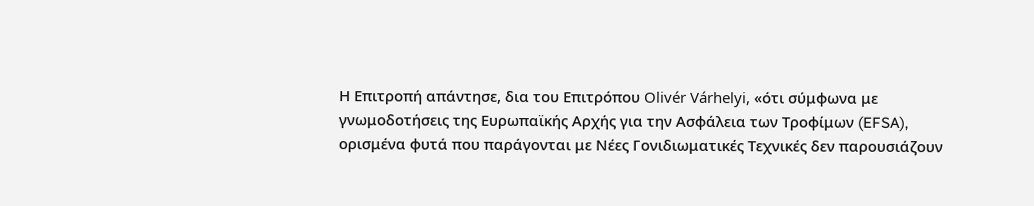Η Επιτροπή απάντησε, δια του Επιτρόπου Olivér Várhelyi, «ότι σύμφωνα με γνωμοδοτήσεις της Ευρωπαϊκής Αρχής για την Ασφάλεια των Τροφίμων (EFSA), ορισμένα φυτά που παράγονται με Νέες Γονιδιωματικές Τεχνικές δεν παρουσιάζουν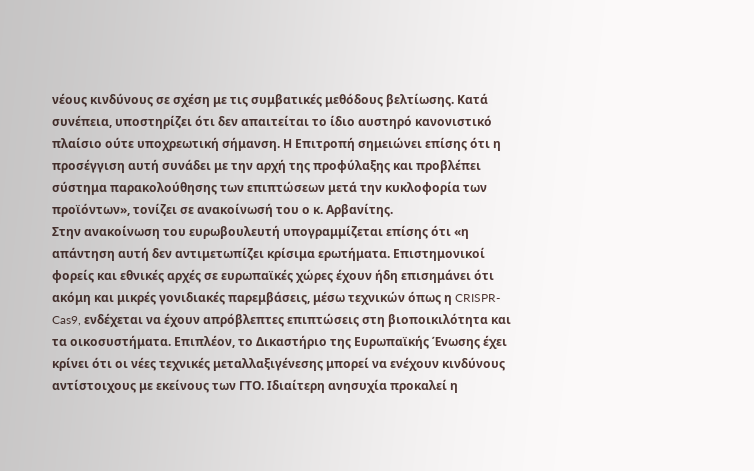νέους κινδύνους σε σχέση με τις συμβατικές μεθόδους βελτίωσης. Κατά συνέπεια, υποστηρίζει ότι δεν απαιτείται το ίδιο αυστηρό κανονιστικό πλαίσιο ούτε υποχρεωτική σήμανση. Η Επιτροπή σημειώνει επίσης ότι η προσέγγιση αυτή συνάδει με την αρχή της προφύλαξης και προβλέπει σύστημα παρακολούθησης των επιπτώσεων μετά την κυκλοφορία των προϊόντων», τονίζει σε ανακοίνωσή του ο κ. Αρβανίτης.
Στην ανακοίνωση του ευρωβουλευτή υπογραμμίζεται επίσης ότι «η απάντηση αυτή δεν αντιμετωπίζει κρίσιμα ερωτήματα. Επιστημονικοί φορείς και εθνικές αρχές σε ευρωπαϊκές χώρες έχουν ήδη επισημάνει ότι ακόμη και μικρές γονιδιακές παρεμβάσεις, μέσω τεχνικών όπως η CRISPR-Cas9, ενδέχεται να έχουν απρόβλεπτες επιπτώσεις στη βιοποικιλότητα και τα οικοσυστήματα. Επιπλέον, το Δικαστήριο της Ευρωπαϊκής Ένωσης έχει κρίνει ότι οι νέες τεχνικές μεταλλαξιγένεσης μπορεί να ενέχουν κινδύνους αντίστοιχους με εκείνους των ΓΤΟ. Ιδιαίτερη ανησυχία προκαλεί η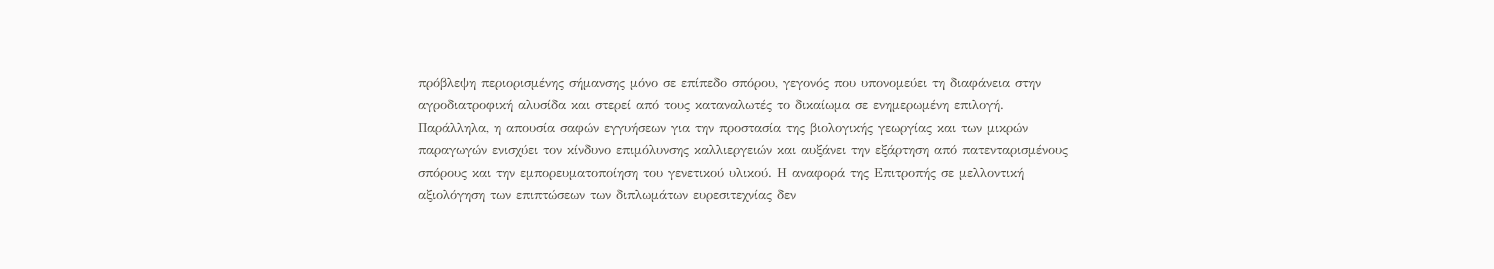πρόβλεψη περιορισμένης σήμανσης μόνο σε επίπεδο σπόρου, γεγονός που υπονομεύει τη διαφάνεια στην αγροδιατροφική αλυσίδα και στερεί από τους καταναλωτές το δικαίωμα σε ενημερωμένη επιλογή. Παράλληλα, η απουσία σαφών εγγυήσεων για την προστασία της βιολογικής γεωργίας και των μικρών παραγωγών ενισχύει τον κίνδυνο επιμόλυνσης καλλιεργειών και αυξάνει την εξάρτηση από πατενταρισμένους σπόρους και την εμπορευματοποίηση του γενετικού υλικού. Η αναφορά της Επιτροπής σε μελλοντική αξιολόγηση των επιπτώσεων των διπλωμάτων ευρεσιτεχνίας δεν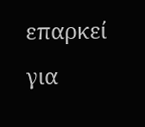επαρκεί για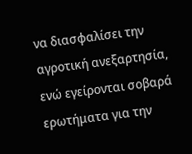να διασφαλίσει την αγροτική ανεξαρτησία, ενώ εγείρονται σοβαρά ερωτήματα για την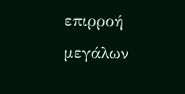επιρροή μεγάλων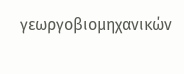γεωργοβιομηχανικών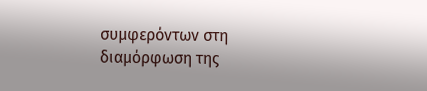συμφερόντων στη διαμόρφωση της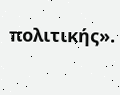πολιτικής».